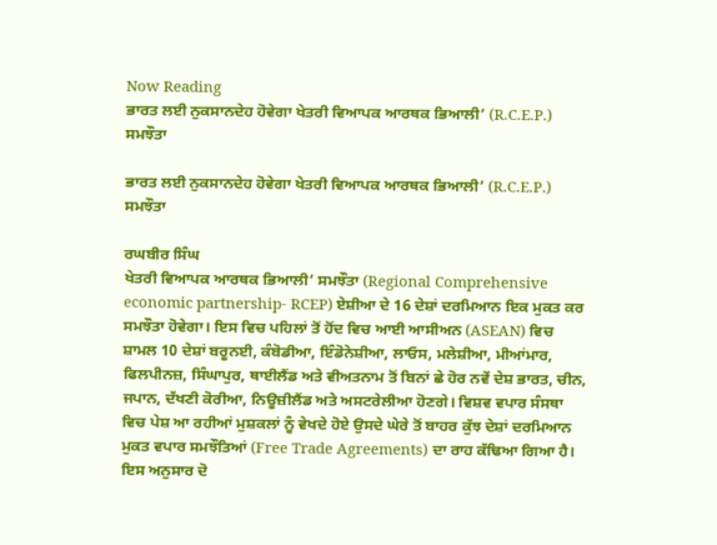Now Reading
ਭਾਰਤ ਲਈ ਨੁਕਸਾਨਦੇਹ ਹੋਵੇਗਾ ਖੇਤਰੀ ਵਿਆਪਕ ਆਰਥਕ ਭਿਆਲੀ’ (R.C.E.P.) ਸਮਝੌਤਾ

ਭਾਰਤ ਲਈ ਨੁਕਸਾਨਦੇਹ ਹੋਵੇਗਾ ਖੇਤਰੀ ਵਿਆਪਕ ਆਰਥਕ ਭਿਆਲੀ’ (R.C.E.P.) ਸਮਝੌਤਾ

ਰਘਬੀਰ ਸਿੰਘ
ਖੇਤਰੀ ਵਿਆਪਕ ਆਰਥਕ ਭਿਆਲੀ’ ਸਮਝੌਤਾ (Regional Comprehensive economic partnership- RCEP) ਏਸ਼ੀਆ ਦੇ 16 ਦੇਸ਼ਾਂ ਦਰਮਿਆਨ ਇਕ ਮੁਕਤ ਕਰ ਸਮਝੌਤਾ ਹੋਵੇਗਾ। ਇਸ ਵਿਚ ਪਹਿਲਾਂ ਤੋਂ ਹੋਂਦ ਵਿਚ ਆਈ ਆਸੀਅਨ (ASEAN) ਵਿਚ ਸ਼ਾਮਲ 10 ਦੇਸ਼ਾਂ ਬਰੂਨਈ, ਕੰਬੋਡੀਆ, ਇੰਡੋਨੇਸ਼ੀਆ, ਲਾਓਸ, ਮਲੇਸ਼ੀਆ, ਮੀਆਂਮਾਰ, ਫਿਲਪੀਨਜ਼, ਸਿੰਘਾਪੁਰ, ਥਾਈਲੈਂਡ ਅਤੇ ਵੀਅਤਨਾਮ ਤੋਂ ਬਿਨਾਂ ਛੇ ਹੋਰ ਨਵੇਂ ਦੇਸ਼ ਭਾਰਤ, ਚੀਨ, ਜਪਾਨ, ਦੱਖਣੀ ਕੋਰੀਆ, ਨਿਊਜ਼ੀਲੈਂਡ ਅਤੇ ਅਸਟਰੇਲੀਆ ਹੋਣਗੇ। ਵਿਸ਼ਵ ਵਪਾਰ ਸੰਸਥਾ ਵਿਚ ਪੇਸ਼ ਆ ਰਹੀਆਂ ਮੁਸ਼ਕਲਾਂ ਨੂੰ ਵੇਖਦੇ ਹੋਏ ਉਸਦੇ ਘੇਰੇ ਤੋਂ ਬਾਹਰ ਕੁੱਝ ਦੇਸ਼ਾਂ ਦਰਮਿਆਨ ਮੁਕਤ ਵਪਾਰ ਸਮਝੌਤਿਆਂ (Free Trade Agreements) ਦਾ ਰਾਹ ਕੱਢਿਆ ਗਿਆ ਹੈ। ਇਸ ਅਨੁਸਾਰ ਦੋ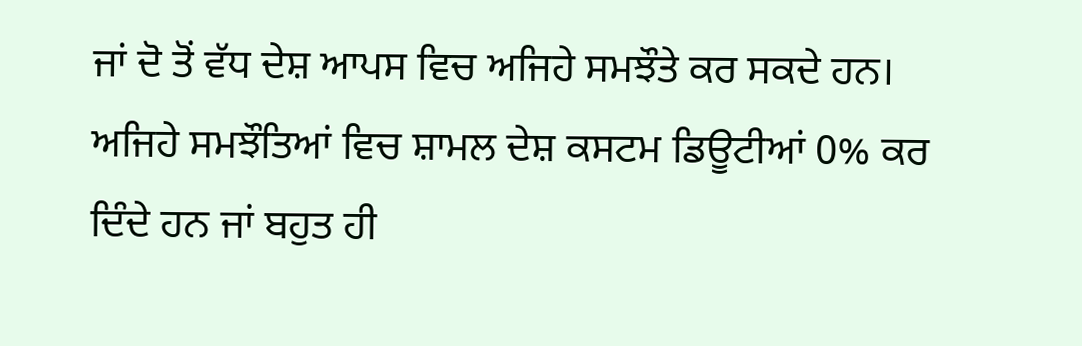ਜਾਂ ਦੋ ਤੋਂ ਵੱਧ ਦੇਸ਼ ਆਪਸ ਵਿਚ ਅਜਿਹੇ ਸਮਝੌਤੇ ਕਰ ਸਕਦੇ ਹਨ। ਅਜਿਹੇ ਸਮਝੌਤਿਆਂ ਵਿਚ ਸ਼ਾਮਲ ਦੇਸ਼ ਕਸਟਮ ਡਿਊਟੀਆਂ 0% ਕਰ ਦਿੰਦੇ ਹਨ ਜਾਂ ਬਹੁਤ ਹੀ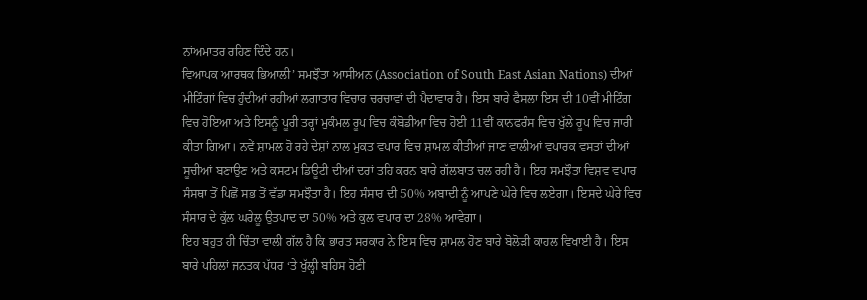ਨਾਂਅਮਾਤਰ ਰਹਿਣ ਦਿੰਦੇ ਹਨ।
ਵਿਆਪਕ ਆਰਥਕ ਭਿਆਲੀ’ ਸਮਝੌਤਾ ਆਸੀਅਨ (Association of South East Asian Nations) ਦੀਆਂ ਮੀਟਿੰਗਾਂ ਵਿਚ ਹੁੰਦੀਆਂ ਰਹੀਆਂ ਲਗਾਤਾਰ ਵਿਚਾਰ ਚਰਚਾਵਾਂ ਦੀ ਪੈਦਾਵਾਰ ਹੈ। ਇਸ ਬਾਰੇ ਫੈਸਲਾ ਇਸ ਦੀ 10ਵੀਂ ਮੀਟਿੰਗ ਵਿਚ ਹੋਇਆ ਅਤੇ ਇਸਨੂੰ ਪੂਰੀ ਤਰ੍ਹਾਂ ਮੁਕੰਮਲ ਰੂਪ ਵਿਚ ਕੰਬੋਡੀਆ ਵਿਚ ਹੋਈ 11ਵੀਂ ਕਾਨਫਰੰਸ ਵਿਚ ਖੁੱਲੇ ਰੂਪ ਵਿਚ ਜਾਰੀ ਕੀਤਾ ਗਿਆ। ਨਵੇਂ ਸ਼ਾਮਲ ਹੋ ਰਹੇ ਦੇਸ਼ਾਂ ਨਾਲ ਮੁਕਤ ਵਪਾਰ ਵਿਚ ਸ਼ਾਮਲ ਕੀਤੀਆਂ ਜਾਣ ਵਾਲੀਆਂ ਵਪਾਰਕ ਵਸਤਾਂ ਦੀਆਂ ਸੂਚੀਆਂ ਬਣਾਉਣ ਅਤੇ ਕਸਟਮ ਡਿਊਟੀ ਦੀਆਂ ਦਰਾਂ ਤਹਿ ਕਰਨ ਬਾਰੇ ਗੱਲਬਾਤ ਚਲ ਰਹੀ ਹੈ। ਇਹ ਸਮਝੌਤਾ ਵਿਸ਼ਵ ਵਪਾਰ ਸੰਸਥਾ ਤੋਂ ਪਿਛੋਂ ਸਭ ਤੋਂ ਵੱਡਾ ਸਮਝੌਤਾ ਹੈ। ਇਹ ਸੰਸਾਰ ਦੀ 50% ਅਬਾਦੀ ਨੂੰ ਆਪਣੇ ਘੇਰੇ ਵਿਚ ਲਏਗਾ। ਇਸਦੇ ਘੇਰੇ ਵਿਚ ਸੰਸਾਰ ਦੇ ਕੁੱਲ ਘਰੇਲੂ ਉਤਪਾਦ ਦਾ 50% ਅਤੇ ਕੁਲ ਵਪਾਰ ਦਾ 28% ਆਵੇਗਾ।
ਇਹ ਬਹੁਤ ਹੀ ਚਿੰਤਾ ਵਾਲੀ ਗੱਲ ਹੈ ਕਿ ਭਾਰਤ ਸਰਕਾਰ ਨੇ ਇਸ ਵਿਚ ਸ਼ਾਮਲ ਹੋਣ ਬਾਰੇ ਬੋਲੋੜੀ ਕਾਹਲ ਵਿਖਾਈ ਹੈ। ਇਸ ਬਾਰੇ ਪਹਿਲਾਂ ਜਨਤਕ ਪੱਧਰ ‘ਤੇ ਖੁੱਲ੍ਹੀ ਬਹਿਸ ਹੋਣੀ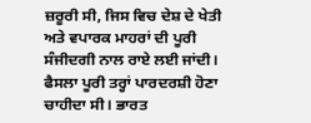ਜ਼ਰੂਰੀ ਸੀ, ਜਿਸ ਵਿਚ ਦੇਸ਼ ਦੇ ਖੇਤੀ ਅਤੇ ਵਪਾਰਕ ਮਾਹਰਾਂ ਦੀ ਪੂਰੀ ਸੰਜੀਦਗੀ ਨਾਲ ਰਾਏ ਲਈ ਜਾਂਦੀ। ਫੈਸਲਾ ਪੂਰੀ ਤਰ੍ਹਾਂ ਪਾਰਦਰਸ਼ੀ ਹੋਣਾ ਚਾਹੀਦਾ ਸੀ। ਭਾਰਤ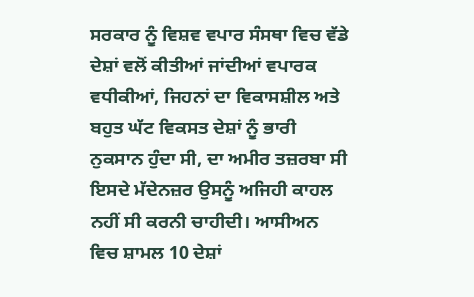ਸਰਕਾਰ ਨੂੰ ਵਿਸ਼ਵ ਵਪਾਰ ਸੰਸਥਾ ਵਿਚ ਵੱਡੇ ਦੇਸ਼ਾਂ ਵਲੋਂ ਕੀਤੀਆਂ ਜਾਂਦੀਆਂ ਵਪਾਰਕ ਵਧੀਕੀਆਂ, ਜਿਹਨਾਂ ਦਾ ਵਿਕਾਸਸ਼ੀਲ ਅਤੇ ਬਹੁਤ ਘੱਟ ਵਿਕਸਤ ਦੇਸ਼ਾਂ ਨੂੰ ਭਾਰੀ ਨੁਕਸਾਨ ਹੁੰਦਾ ਸੀ, ਦਾ ਅਮੀਰ ਤਜ਼ਰਬਾ ਸੀ ਇਸਦੇ ਮੱਦੇਨਜ਼ਰ ਉਸਨੂੰ ਅਜਿਹੀ ਕਾਹਲ ਨਹੀਂ ਸੀ ਕਰਨੀ ਚਾਹੀਦੀ। ਆਸੀਅਨ ਵਿਚ ਸ਼ਾਮਲ 10 ਦੇਸ਼ਾਂ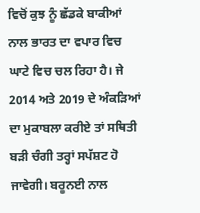ਵਿਚੋਂ ਕੁਝ ਨੂੰ ਛੱਡਕੇ ਬਾਕੀਆਂ ਨਾਲ ਭਾਰਤ ਦਾ ਵਪਾਰ ਵਿਚ ਘਾਟੇ ਵਿਚ ਚਲ ਰਿਹਾ ਹੈ। ਜੇ 2014 ਅਤੇ 2019 ਦੇ ਅੰਕੜਿਆਂ ਦਾ ਮੁਕਾਬਲਾ ਕਰੀਏ ਤਾਂ ਸਥਿਤੀ ਬੜੀ ਚੰਗੀ ਤਰ੍ਹਾਂ ਸਪੱਸ਼ਟ ਹੋ ਜਾਵੇਗੀ। ਬਰੂਨਈ ਨਾਲ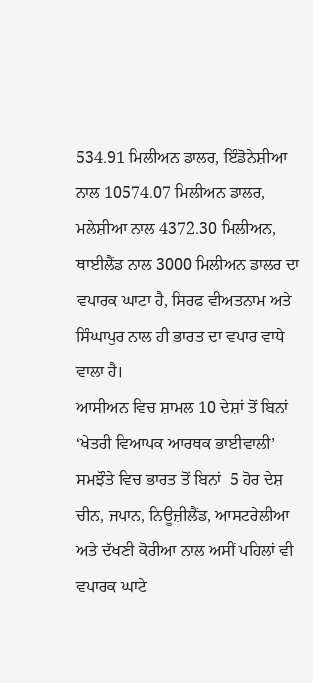534.91 ਮਿਲੀਅਨ ਡਾਲਰ, ਇੰਡੋਨੇਸ਼ੀਆ ਨਾਲ 10574.07 ਮਿਲੀਅਨ ਡਾਲਰ, ਮਲੇਸ਼ੀਆ ਨਾਲ 4372.30 ਮਿਲੀਅਨ, ਥਾਈਲੈਂਡ ਨਾਲ 3000 ਮਿਲੀਅਨ ਡਾਲਰ ਦਾ ਵਪਾਰਕ ਘਾਟਾ ਹੈ, ਸਿਰਫ ਵੀਅਤਨਾਮ ਅਤੇ ਸਿੰਘਾਪੁਰ ਨਾਲ ਹੀ ਭਾਰਤ ਦਾ ਵਪਾਰ ਵਾਧੇ ਵਾਲਾ ਹੈ।
ਆਸੀਅਨ ਵਿਚ ਸ਼ਾਮਲ 10 ਦੇਸ਼ਾਂ ਤੋਂ ਬਿਨਾਂ ‘ਖੇਤਰੀ ਵਿਆਪਕ ਆਰਥਕ ਭਾਈਵਾਲੀ’ ਸਮਝੌਤੇ ਵਿਚ ਭਾਰਤ ਤੋਂ ਬਿਨਾਂ  5 ਹੋਰ ਦੇਸ਼ ਚੀਨ, ਜਪਾਨ, ਨਿਊਜ਼ੀਲੈਂਡ, ਆਸਟਰੇਲੀਆ ਅਤੇ ਦੱਖਣੀ ਕੋਰੀਆ ਨਾਲ ਅਸੀਂ ਪਹਿਲਾਂ ਵੀ ਵਪਾਰਕ ਘਾਟੇ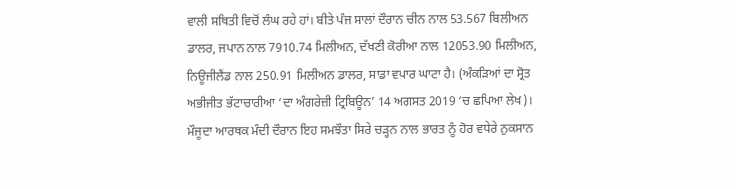ਵਾਲੀ ਸਥਿਤੀ ਵਿਚੋਂ ਲੰਘ ਰਹੇ ਹਾਂ। ਬੀਤੇ ਪੰਜ ਸਾਲਾਂ ਦੌਰਾਨ ਚੀਨ ਨਾਲ 53.567 ਬਿਲੀਅਨ ਡਾਲਰ, ਜਪਾਨ ਨਾਲ 7910.74 ਮਿਲੀਅਨ, ਦੱਖਣੀ ਕੋਰੀਆ ਨਾਲ 12053.90 ਮਿਲੀਅਨ, ਨਿਊਜੀਲੈਂਡ ਨਾਲ 250.91 ਮਿਲੀਅਨ ਡਾਲਰ, ਸਾਡਾ ਵਪਾਰ ਘਾਟਾ ਹੈ। (ਅੰਕੜਿਆਂ ਦਾ ਸ੍ਰੋਤ ਅਭੀਜੀਤ ਭੱਟਾਚਾਰੀਆ ‘ਦਾ ਅੰਗਰੇਜ਼ੀ ਟ੍ਰਿਬਿਊਨ’ 14 ਅਗਸਤ 2019 ‘ਚ ਛਪਿਆ ਲੇਖ)।
ਮੌਜੂਦਾ ਆਰਥਕ ਮੰਦੀ ਦੌਰਾਨ ਇਹ ਸਮਝੌਤਾ ਸਿਰੇ ਚੜ੍ਹਨ ਨਾਲ ਭਾਰਤ ਨੂੰ ਹੋਰ ਵਧੇਰੇ ਨੁਕਸਾਨ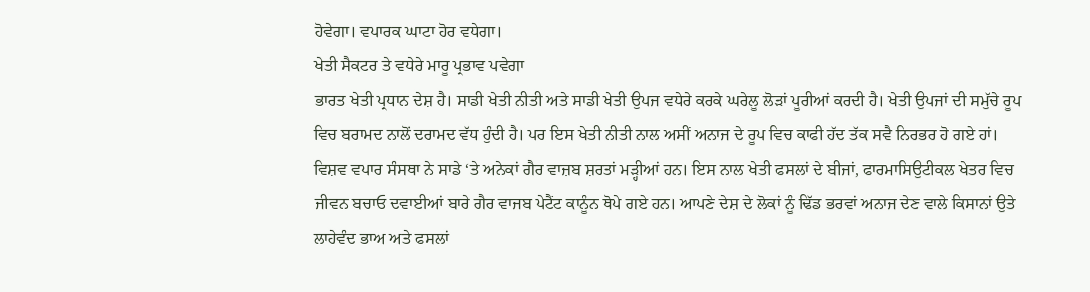ਹੋਵੇਗਾ। ਵਪਾਰਕ ਘਾਟਾ ਹੋਰ ਵਧੇਗਾ।
ਖੇਤੀ ਸੈਕਟਰ ਤੇ ਵਧੇਰੇ ਮਾਰੂ ਪ੍ਰਭਾਵ ਪਵੇਗਾ
ਭਾਰਤ ਖੇਤੀ ਪ੍ਰਧਾਨ ਦੇਸ਼ ਹੈ। ਸਾਡੀ ਖੇਤੀ ਨੀਤੀ ਅਤੇ ਸਾਡੀ ਖੇਤੀ ਉਪਜ ਵਧੇਰੇ ਕਰਕੇ ਘਰੇਲੂ ਲੋੜਾਂ ਪੂਰੀਆਂ ਕਰਦੀ ਹੈ। ਖੇਤੀ ਉਪਜਾਂ ਦੀ ਸਮੁੱਚੇ ਰੂਪ ਵਿਚ ਬਰਾਮਦ ਨਾਲੋਂ ਦਰਾਮਦ ਵੱਧ ਹੁੰਦੀ ਹੈ। ਪਰ ਇਸ ਖੇਤੀ ਨੀਤੀ ਨਾਲ ਅਸੀਂ ਅਨਾਜ ਦੇ ਰੂਪ ਵਿਚ ਕਾਫੀ ਹੱਦ ਤੱਕ ਸਵੈ ਨਿਰਭਰ ਹੋ ਗਏ ਹਾਂ। ਵਿਸ਼ਵ ਵਪਾਰ ਸੰਸਥਾ ਨੇ ਸਾਡੇ ‘ਤੇ ਅਨੇਕਾਂ ਗੈਰ ਵਾਜ਼ਬ ਸ਼ਰਤਾਂ ਮੜ੍ਹੀਆਂ ਹਨ। ਇਸ ਨਾਲ ਖੇਤੀ ਫਸਲਾਂ ਦੇ ਬੀਜਾਂ, ਫਾਰਮਾਸਿਉਟੀਕਲ ਖੇਤਰ ਵਿਚ ਜੀਵਨ ਬਚਾਓ ਦਵਾਈਆਂ ਬਾਰੇ ਗੈਰ ਵਾਜਬ ਪੇਟੈਂਟ ਕਾਨੂੰਨ ਥੋਪੇ ਗਏ ਹਨ। ਆਪਣੇ ਦੇਸ਼ ਦੇ ਲੋਕਾਂ ਨੂੰ ਢਿੱਡ ਭਰਵਾਂ ਅਨਾਜ ਦੇਣ ਵਾਲੇ ਕਿਸਾਨਾਂ ਉਤੇ ਲਾਹੇਵੰਦ ਭਾਅ ਅਤੇ ਫਸਲਾਂ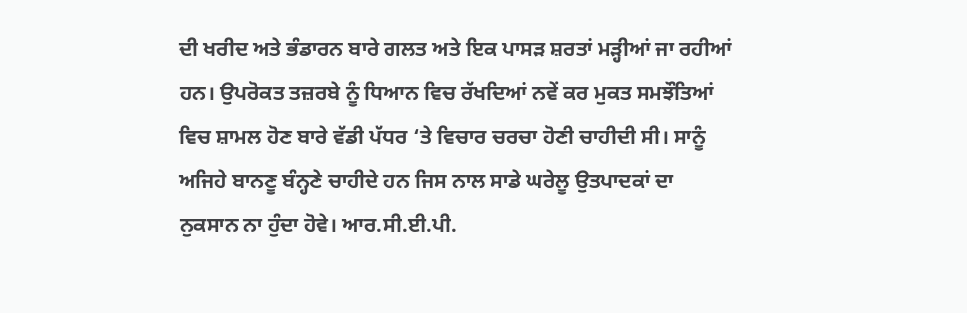ਦੀ ਖਰੀਦ ਅਤੇ ਭੰਡਾਰਨ ਬਾਰੇ ਗਲਤ ਅਤੇ ਇਕ ਪਾਸੜ ਸ਼ਰਤਾਂ ਮੜ੍ਹੀਆਂ ਜਾ ਰਹੀਆਂ ਹਨ। ਉਪਰੋਕਤ ਤਜ਼ਰਬੇ ਨੂੰ ਧਿਆਨ ਵਿਚ ਰੱਖਦਿਆਂ ਨਵੇਂ ਕਰ ਮੁਕਤ ਸਮਝੌਤਿਆਂ ਵਿਚ ਸ਼ਾਮਲ ਹੋਣ ਬਾਰੇ ਵੱਡੀ ਪੱਧਰ ‘ਤੇ ਵਿਚਾਰ ਚਰਚਾ ਹੋਣੀ ਚਾਹੀਦੀ ਸੀ। ਸਾਨੂੰ ਅਜਿਹੇ ਬਾਨਣੂ ਬੰਨ੍ਹਣੇ ਚਾਹੀਦੇ ਹਨ ਜਿਸ ਨਾਲ ਸਾਡੇ ਘਰੇਲੂ ਉਤਪਾਦਕਾਂ ਦਾ ਨੁਕਸਾਨ ਨਾ ਹੁੰਦਾ ਹੋਵੇ। ਆਰ.ਸੀ.ਈ.ਪੀ.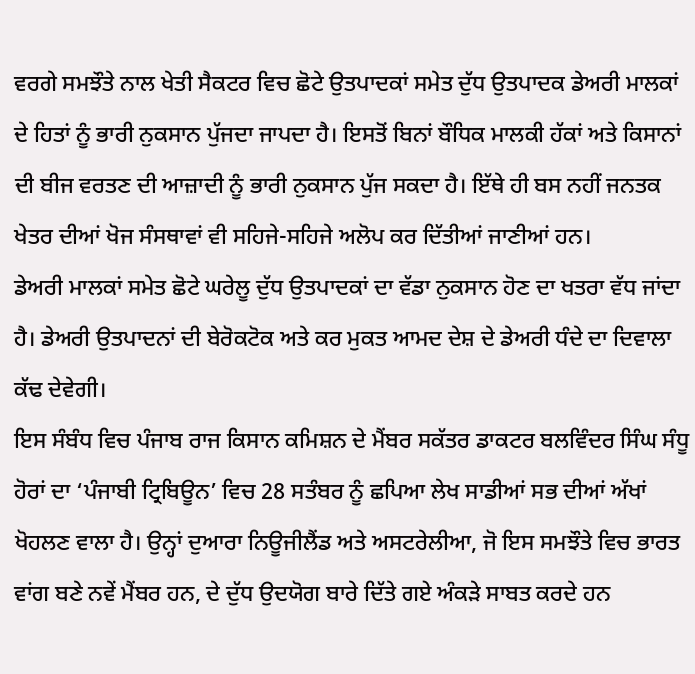ਵਰਗੇ ਸਮਝੌਤੇ ਨਾਲ ਖੇਤੀ ਸੈਕਟਰ ਵਿਚ ਛੋਟੇ ਉਤਪਾਦਕਾਂ ਸਮੇਤ ਦੁੱਧ ਉਤਪਾਦਕ ਡੇਅਰੀ ਮਾਲਕਾਂ ਦੇ ਹਿਤਾਂ ਨੂੰ ਭਾਰੀ ਨੁਕਸਾਨ ਪੁੱਜਦਾ ਜਾਪਦਾ ਹੈ। ਇਸਤੋਂ ਬਿਨਾਂ ਬੌਧਿਕ ਮਾਲਕੀ ਹੱਕਾਂ ਅਤੇ ਕਿਸਾਨਾਂ ਦੀ ਬੀਜ ਵਰਤਣ ਦੀ ਆਜ਼ਾਦੀ ਨੂੰ ਭਾਰੀ ਨੁਕਸਾਨ ਪੁੱਜ ਸਕਦਾ ਹੈ। ਇੱਥੇ ਹੀ ਬਸ ਨਹੀਂ ਜਨਤਕ ਖੇਤਰ ਦੀਆਂ ਖੋਜ ਸੰਸਥਾਵਾਂ ਵੀ ਸਹਿਜੇ-ਸਹਿਜੇ ਅਲੋਪ ਕਰ ਦਿੱਤੀਆਂ ਜਾਣੀਆਂ ਹਨ।
ਡੇਅਰੀ ਮਾਲਕਾਂ ਸਮੇਤ ਛੋਟੇ ਘਰੇਲੂ ਦੁੱਧ ਉਤਪਾਦਕਾਂ ਦਾ ਵੱਡਾ ਨੁਕਸਾਨ ਹੋਣ ਦਾ ਖਤਰਾ ਵੱਧ ਜਾਂਦਾ ਹੈ। ਡੇਅਰੀ ਉਤਪਾਦਨਾਂ ਦੀ ਬੇਰੋਕਟੋਕ ਅਤੇ ਕਰ ਮੁਕਤ ਆਮਦ ਦੇਸ਼ ਦੇ ਡੇਅਰੀ ਧੰਦੇ ਦਾ ਦਿਵਾਲਾ ਕੱਢ ਦੇਵੇਗੀ।
ਇਸ ਸੰਬੰਧ ਵਿਚ ਪੰਜਾਬ ਰਾਜ ਕਿਸਾਨ ਕਮਿਸ਼ਨ ਦੇ ਮੈਂਬਰ ਸਕੱਤਰ ਡਾਕਟਰ ਬਲਵਿੰਦਰ ਸਿੰਘ ਸੰਧੂ ਹੋਰਾਂ ਦਾ ‘ਪੰਜਾਬੀ ਟ੍ਰਿਬਿਊਨ’ ਵਿਚ 28 ਸਤੰਬਰ ਨੂੰ ਛਪਿਆ ਲੇਖ ਸਾਡੀਆਂ ਸਭ ਦੀਆਂ ਅੱਖਾਂ ਖੋਹਲਣ ਵਾਲਾ ਹੈ। ਉਨ੍ਹਾਂ ਦੁਆਰਾ ਨਿਊਜੀਲੈਂਡ ਅਤੇ ਅਸਟਰੇਲੀਆ, ਜੋ ਇਸ ਸਮਝੌਤੇ ਵਿਚ ਭਾਰਤ ਵਾਂਗ ਬਣੇ ਨਵੇਂ ਮੈਂਬਰ ਹਨ, ਦੇ ਦੁੱਧ ਉਦਯੋਗ ਬਾਰੇ ਦਿੱਤੇ ਗਏ ਅੰਕੜੇ ਸਾਬਤ ਕਰਦੇ ਹਨ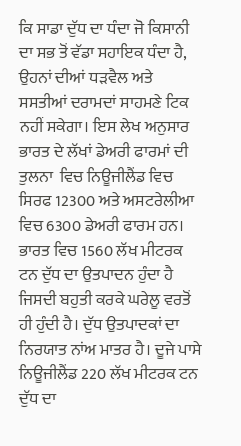ਕਿ ਸਾਡਾ ਦੁੱਧ ਦਾ ਧੰਦਾ ਜੋ ਕਿਸਾਨੀ ਦਾ ਸਭ ਤੋਂ ਵੱਡਾ ਸਹਾਇਕ ਧੰਦਾ ਹੈ, ਉਹਨਾਂ ਦੀਆਂ ਧੜਵੈਲ ਅਤੇ ਸਸਤੀਆਂ ਦਰਾਮਦਾਂ ਸਾਹਮਣੇ ਟਿਕ ਨਹੀਂ ਸਕੇਗਾ। ਇਸ ਲੇਖ ਅਨੁਸਾਰ ਭਾਰਤ ਦੇ ਲੱਖਾਂ ਡੇਅਰੀ ਫਾਰਮਾਂ ਦੀ ਤੁਲਨਾ  ਵਿਚ ਨਿਊਜੀਲੈਂਡ ਵਿਚ ਸਿਰਫ 12300 ਅਤੇ ਅਸਟਰੇਲੀਆ ਵਿਚ 6300 ਡੇਅਰੀ ਫਾਰਮ ਹਨ। ਭਾਰਤ ਵਿਚ 1560 ਲੱਖ ਮੀਟਰਕ ਟਨ ਦੁੱਧ ਦਾ ਉਤਪਾਦਨ ਹੁੰਦਾ ਹੈ ਜਿਸਦੀ ਬਹੁਤੀ ਕਰਕੇ ਘਰੇਲੂ ਵਰਤੋਂ ਹੀ ਹੁੰਦੀ ਹੈ। ਦੁੱਧ ਉਤਪਾਦਕਾਂ ਦਾ ਨਿਰਯਾਤ ਨਾਂਅ ਮਾਤਰ ਹੈ। ਦੂਜੇ ਪਾਸੇ ਨਿਊਜੀਲੈਂਡ 220 ਲੱਖ ਮੀਟਰਕ ਟਨ ਦੁੱਧ ਦਾ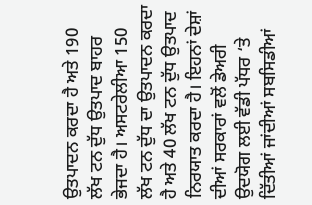ਉਤਪਾਦਨ ਕਰਦਾ ਹੈ ਅਤੇ 190 ਲੱਖ ਟਨ ਦੁੱਧ ਉਤਪਾਦ ਬਾਹਰ ਭੇਜਦਾ ਹੈ। ਅਸਟਰੇਲੀਆ 150 ਲੱਖ ਟਨ ਦੁੱਧ ਦਾ ਉਤਪਾਦਨ ਕਰਦਾ ਹੈ ਅਤੇ 40 ਲੱਖ ਟਨ ਦੁੱਧ ਉਤਪਾਦ ਨਿਰਯਾਤ ਕਰਦਾ ਹੈ। ਇਹਨਾਂ ਦੇਸ਼ਾਂ ਦੀਆਂ ਸਰਕਾਰਾਂ ਵਲੋਂ ਡੇਅਰੀ ਉਦਯੋਗ ਲਈ ਵੱਡੀ ਪੱਧਰ ‘ਤੇ ਦਿੱਤੀਆਂ ਜਾਂਦੀਆਂ ਸਬਸਿਡੀਆਂ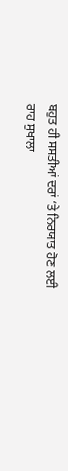ਬਹੁਤ ਹੀ ਸਸਤੀਆਂ ਦਰਾਂ ‘ਤੇ ਨਿਰਯਾਤ ਹੋਣ ਲਈ ਰਾਹ ਸੁਖਾਲਾ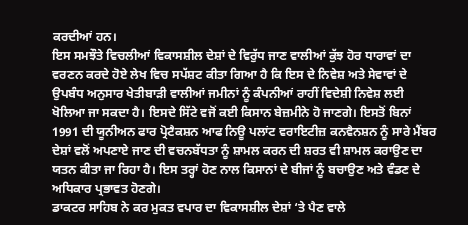ਕਰਦੀਆਂ ਹਨ।
ਇਸ ਸਮਝੌਤੇ ਵਿਚਲੀਆਂ ਵਿਕਾਸਸ਼ੀਲ ਦੇਸ਼ਾਂ ਦੇ ਵਿਰੁੱਧ ਜਾਣ ਵਾਲੀਆਂ ਕੁੱਝ ਹੋਰ ਧਾਰਾਵਾਂ ਦਾ ਵਰਣਨ ਕਰਦੇ ਹੋਏ ਲੇਖ ਵਿਚ ਸਪੱਸ਼ਟ ਕੀਤਾ ਗਿਆ ਹੈ ਕਿ ਇਸ ਦੇ ਨਿਵੇਸ਼ ਅਤੇ ਸੇਵਾਵਾਂ ਦੇ ਉਪਬੰਧ ਅਨੁਸਾਰ ਖੇਤੀਬਾੜੀ ਵਾਲੀਆਂ ਜਮੀਨਾਂ ਨੂੰ ਕੰਪਨੀਆਂ ਰਾਹੀਂ ਵਿਦੇਸ਼ੀ ਨਿਵੇਸ਼ ਲਈ ਖੋਲਿਆ ਜਾ ਸਕਦਾ ਹੈ। ਇਸਦੇ ਸਿੱਟੇ ਵਜੋਂ ਕਈ ਕਿਸਾਨ ਬੇਜ਼ਮੀਨੇ ਹੋ ਜਾਣਗੇ। ਇਸਤੋਂ ਬਿਨਾਂ 1991 ਦੀ ਯੂਨੀਅਨ ਫਾਰ ਪ੍ਰੋਟੈਕਸ਼ਨ ਆਫ ਨਿਊ ਪਲਾਂਟ ਵਰਾਇਟੀਜ਼ ਕਨਵੈਨਸ਼ਨ ਨੂੰ ਸਾਰੇ ਮੈਂਬਰ ਦੇਸ਼ਾਂ ਵਲੋਂ ਅਪਣਾਏ ਜਾਣ ਦੀ ਵਚਨਬੱਧਤਾ ਨੂੰ ਸ਼ਾਮਲ ਕਰਨ ਦੀ ਸ਼ਰਤ ਵੀ ਸ਼ਾਮਲ ਕਰਾਉਣ ਦਾ ਯਤਨ ਕੀਤਾ ਜਾ ਰਿਹਾ ਹੈ। ਇਸ ਤਰ੍ਹਾਂ ਹੋਣ ਨਾਲ ਕਿਸਾਨਾਂ ਦੇ ਬੀਜਾਂ ਨੂੰ ਬਚਾਉਣ ਅਤੇ ਵੰਡਣ ਦੇ ਅਧਿਕਾਰ ਪ੍ਰਭਾਵਤ ਹੋਣਗੇ।
ਡਾਕਟਰ ਸਾਹਿਬ ਨੇ ਕਰ ਮੁਕਤ ਵਪਾਰ ਦਾ ਵਿਕਾਸਸ਼ੀਲ ਦੇਸ਼ਾਂ ‘ਤੇ ਪੈਣ ਵਾਲੇ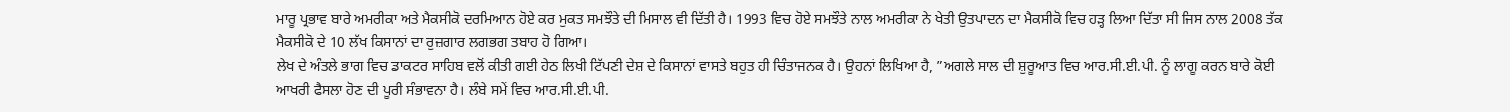ਮਾਰੂ ਪ੍ਰਭਾਵ ਬਾਰੇ ਅਮਰੀਕਾ ਅਤੇ ਮੈਕਸੀਕੋ ਦਰਮਿਆਨ ਹੋਏ ਕਰ ਮੁਕਤ ਸਮਝੌਤੇ ਦੀ ਮਿਸਾਲ ਵੀ ਦਿੱਤੀ ਹੈ। 1993 ਵਿਚ ਹੋਏ ਸਮਝੌਤੇ ਨਾਲ ਅਮਰੀਕਾ ਨੇ ਖੇਤੀ ਉਤਪਾਦਨ ਦਾ ਮੈਕਸੀਕੋ ਵਿਚ ਹੜ੍ਹ ਲਿਆ ਦਿੱਤਾ ਸੀ ਜਿਸ ਨਾਲ 2008 ਤੱਕ ਮੈਕਸੀਕੋ ਦੇ 10 ਲੱਖ ਕਿਸਾਨਾਂ ਦਾ ਰੁਜ਼ਗਾਰ ਲਗਭਗ ਤਬਾਹ ਹੋ ਗਿਆ।
ਲੇਖ ਦੇ ਅੰਤਲੇ ਭਾਗ ਵਿਚ ਡਾਕਟਰ ਸਾਹਿਬ ਵਲੋਂ ਕੀਤੀ ਗਈ ਹੇਠ ਲਿਖੀ ਟਿੱਪਣੀ ਦੇਸ਼ ਦੇ ਕਿਸਾਨਾਂ ਵਾਸਤੇ ਬਹੁਤ ਹੀ ਚਿੰਤਾਜਨਕ ਹੈ। ਉਹਨਾਂ ਲਿਖਿਆ ਹੈ, ”ਅਗਲੇ ਸਾਲ ਦੀ ਸ਼ੁਰੂਆਤ ਵਿਚ ਆਰ.ਸੀ.ਈ.ਪੀ. ਨੂੰ ਲਾਗੂ ਕਰਨ ਬਾਰੇ ਕੋਈ ਆਖਰੀ ਫੈਸਲਾ ਹੋਣ ਦੀ ਪੂਰੀ ਸੰਭਾਵਨਾ ਹੈ। ਲੰਬੇ ਸਮੇਂ ਵਿਚ ਆਰ.ਸੀ.ਈ.ਪੀ.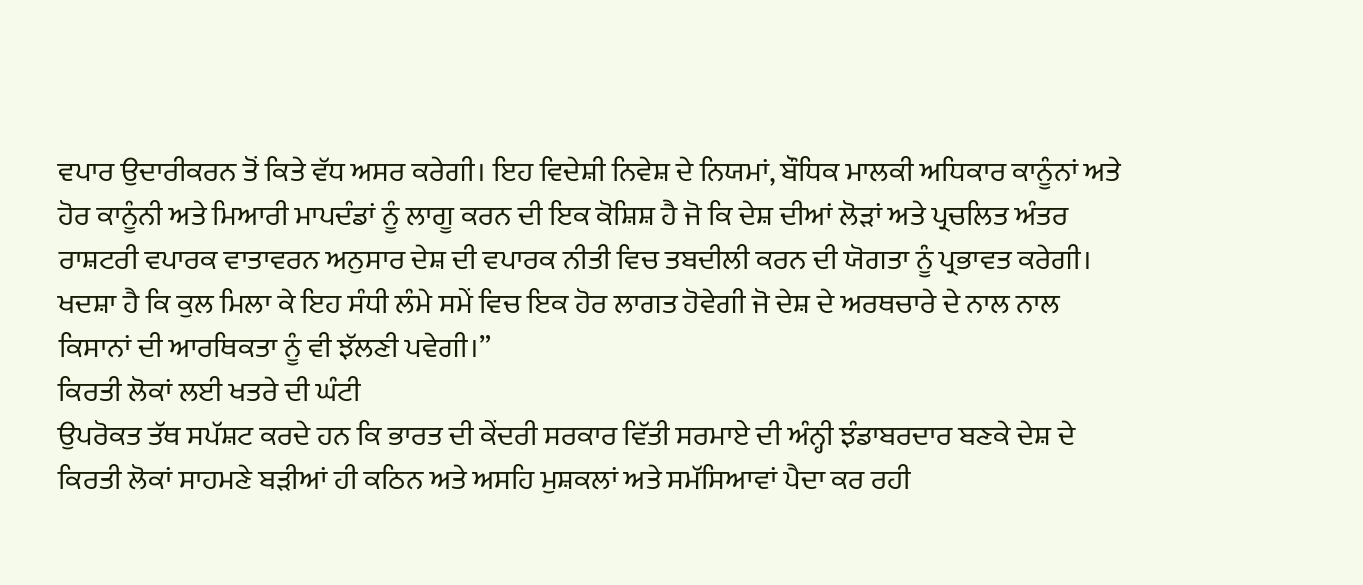ਵਪਾਰ ਉਦਾਰੀਕਰਨ ਤੋਂ ਕਿਤੇ ਵੱਧ ਅਸਰ ਕਰੇਗੀ। ਇਹ ਵਿਦੇਸ਼ੀ ਨਿਵੇਸ਼ ਦੇ ਨਿਯਮਾਂ, ਬੌਧਿਕ ਮਾਲਕੀ ਅਧਿਕਾਰ ਕਾਨੂੰਨਾਂ ਅਤੇ ਹੋਰ ਕਾਨੂੰਨੀ ਅਤੇ ਮਿਆਰੀ ਮਾਪਦੰਡਾਂ ਨੂੰ ਲਾਗੂ ਕਰਨ ਦੀ ਇਕ ਕੋਸ਼ਿਸ਼ ਹੈ ਜੋ ਕਿ ਦੇਸ਼ ਦੀਆਂ ਲੋੜਾਂ ਅਤੇ ਪ੍ਰਚਲਿਤ ਅੰਤਰ ਰਾਸ਼ਟਰੀ ਵਪਾਰਕ ਵਾਤਾਵਰਨ ਅਨੁਸਾਰ ਦੇਸ਼ ਦੀ ਵਪਾਰਕ ਨੀਤੀ ਵਿਚ ਤਬਦੀਲੀ ਕਰਨ ਦੀ ਯੋਗਤਾ ਨੂੰ ਪ੍ਰਭਾਵਤ ਕਰੇਗੀ। ਖਦਸ਼ਾ ਹੈ ਕਿ ਕੁਲ ਮਿਲਾ ਕੇ ਇਹ ਸੰਧੀ ਲੰਮੇ ਸਮੇਂ ਵਿਚ ਇਕ ਹੋਰ ਲਾਗਤ ਹੋਵੇਗੀ ਜੋ ਦੇਸ਼ ਦੇ ਅਰਥਚਾਰੇ ਦੇ ਨਾਲ ਨਾਲ ਕਿਸਾਨਾਂ ਦੀ ਆਰਥਿਕਤਾ ਨੂੰ ਵੀ ਝੱਲਣੀ ਪਵੇਗੀ।”
ਕਿਰਤੀ ਲੋਕਾਂ ਲਈ ਖਤਰੇ ਦੀ ਘੰਟੀ
ਉਪਰੋਕਤ ਤੱਥ ਸਪੱਸ਼ਟ ਕਰਦੇ ਹਨ ਕਿ ਭਾਰਤ ਦੀ ਕੇਂਦਰੀ ਸਰਕਾਰ ਵਿੱਤੀ ਸਰਮਾਏ ਦੀ ਅੰਨ੍ਹੀ ਝੰਡਾਬਰਦਾਰ ਬਣਕੇ ਦੇਸ਼ ਦੇ ਕਿਰਤੀ ਲੋਕਾਂ ਸਾਹਮਣੇ ਬੜੀਆਂ ਹੀ ਕਠਿਨ ਅਤੇ ਅਸਹਿ ਮੁਸ਼ਕਲਾਂ ਅਤੇ ਸਮੱਸਿਆਵਾਂ ਪੈਦਾ ਕਰ ਰਹੀ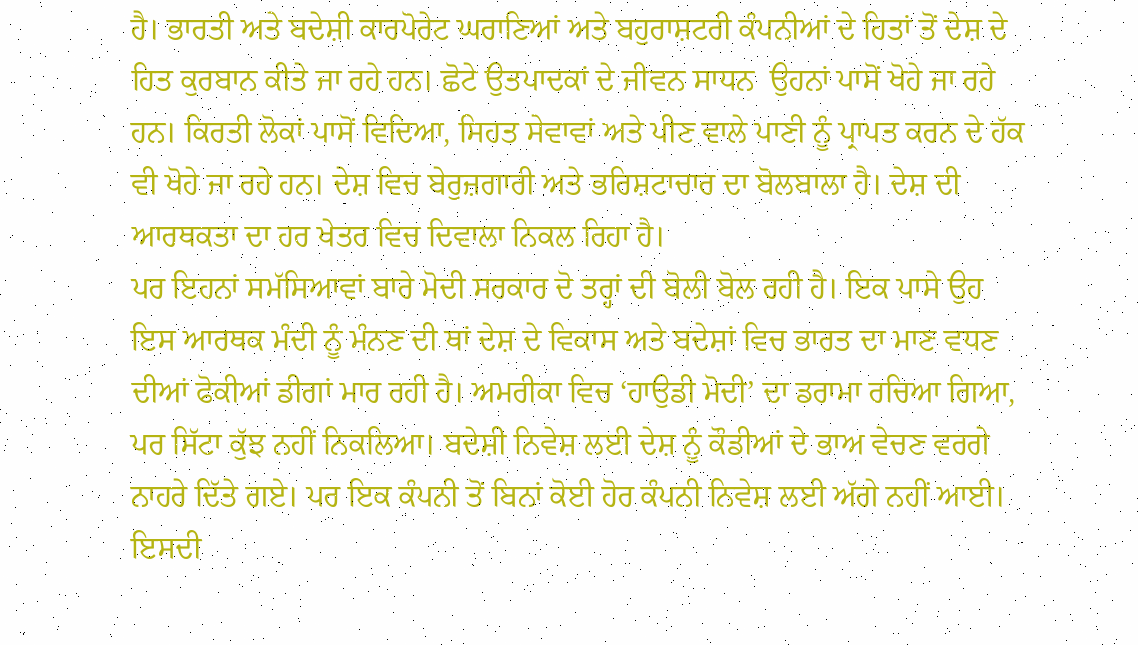ਹੈ। ਭਾਰਤੀ ਅਤੇ ਬਦੇਸ਼ੀ ਕਾਰਪੋਰੇਟ ਘਰਾਣਿਆਂ ਅਤੇ ਬਹੁਰਾਸ਼ਟਰੀ ਕੰਪਨੀਆਂ ਦੇ ਹਿਤਾਂ ਤੋਂ ਦੇਸ਼ ਦੇ ਹਿਤ ਕੁਰਬਾਨ ਕੀਤੇ ਜਾ ਰਹੇ ਹਨ। ਛੋਟੇ ਉਤਪਾਦਕਾਂ ਦੇ ਜੀਵਨ ਸਾਧਨ  ਉਹਨਾਂ ਪਾਸੋਂ ਖੋਹੇ ਜਾ ਰਹੇ ਹਨ। ਕਿਰਤੀ ਲੋਕਾਂ ਪਾਸੋਂ ਵਿਦਿਆ, ਸਿਹਤ ਸੇਵਾਵਾਂ ਅਤੇ ਪੀਣ ਵਾਲੇ ਪਾਣੀ ਨੂੰ ਪ੍ਰਾਪਤ ਕਰਨ ਦੇ ਹੱਕ ਵੀ ਖੋਹੇ ਜਾ ਰਹੇ ਹਨ। ਦੇਸ਼ ਵਿਚ ਬੇਰੁਜ਼ਗਾਰੀ ਅਤੇ ਭਰਿਸ਼ਟਾਚਾਰ ਦਾ ਬੋਲਬਾਲਾ ਹੈ। ਦੇਸ਼ ਦੀ ਆਰਥਕਤਾ ਦਾ ਹਰ ਖੇਤਰ ਵਿਚ ਦਿਵਾਲਾ ਨਿਕਲ ਰਿਹਾ ਹੈ।
ਪਰ ਇਹਨਾਂ ਸਮੱਸਿਆਵਾਂ ਬਾਰੇ ਮੋਦੀ ਸਰਕਾਰ ਦੋ ਤਰ੍ਹਾਂ ਦੀ ਬੋਲੀ ਬੋਲ ਰਹੀ ਹੈ। ਇਕ ਪਾਸੇ ਉਹ ਇਸ ਆਰਥਕ ਮੰਦੀ ਨੂੰ ਮੰਨਣ ਦੀ ਥਾਂ ਦੇਸ਼ ਦੇ ਵਿਕਾਸ ਅਤੇ ਬਦੇਸ਼ਾਂ ਵਿਚ ਭਾਰਤ ਦਾ ਮਾਣ ਵਧਣ ਦੀਆਂ ਫੋਕੀਆਂ ਡੀਗਾਂ ਮਾਰ ਰਹੀ ਹੈ। ਅਮਰੀਕਾ ਵਿਚ ‘ਹਾਉਡੀ ਮੋਦੀ’ ਦਾ ਡਰਾਮਾ ਰਚਿਆ ਗਿਆ, ਪਰ ਸਿੱਟਾ ਕੁੱਝ ਨਹੀਂ ਨਿਕਲਿਆ। ਬਦੇਸ਼ੀ ਨਿਵੇਸ਼ ਲਈ ਦੇਸ਼ ਨੂੰ ਕੌਡੀਆਂ ਦੇ ਭਾਅ ਵੇਚਣ ਵਰਗੇ ਨਾਹਰੇ ਦਿੱਤੇ ਗਏ। ਪਰ ਇਕ ਕੰਪਨੀ ਤੋਂ ਬਿਨਾਂ ਕੋਈ ਹੋਰ ਕੰਪਨੀ ਨਿਵੇਸ਼ ਲਈ ਅੱਗੇ ਨਹੀਂ ਆਈ। ਇਸਦੀ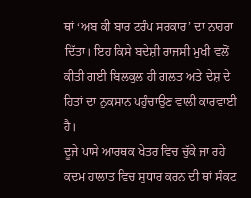ਥਾਂ ‘ਅਬ ਕੀ ਬਾਰ ਟਰੰਪ ਸਰਕਾਰ’ ਦਾ ਨਾਹਰਾ ਦਿੱਤਾ। ਇਹ ਕਿਸੇ ਬਦੇਸ਼ੀ ਰਾਜਸੀ ਮੁਖੀ ਵਲੋਂ ਕੀਤੀ ਗਈ ਬਿਲਕੁਲ ਹੀ ਗਲਤ ਅਤੇ ਦੇਸ਼ ਦੇ ਹਿਤਾਂ ਦਾ ਨੁਕਸਾਨ ਪਹੁੰਚਾਉਣ ਵਾਲੀ ਕਾਰਵਾਈ ਹੈ।
ਦੂਜੇ ਪਾਸੇ ਆਰਥਕ ਖੇਤਰ ਵਿਚ ਚੁੱਕੇ ਜਾ ਰਹੇ ਕਦਮ ਹਾਲਾਤ ਵਿਚ ਸੁਧਾਰ ਕਰਨ ਦੀ ਥਾਂ ਸੰਕਟ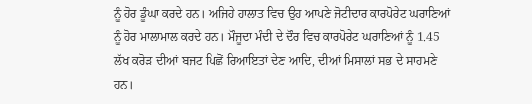ਨੂੰ ਹੋਰ ਡੂੰਘਾ ਕਰਦੇ ਹਨ। ਅਜਿਹੇ ਹਾਲਾਤ ਵਿਚ ਉਹ ਆਪਣੇ ਜੋਟੀਦਾਰ ਕਾਰਪੋਰੇਟ ਘਰਾਣਿਆਂ ਨੂੰ ਹੋਰ ਮਾਲਾਮਾਲ ਕਰਦੇ ਹਨ। ਮੌਜੂਦਾ ਮੰਦੀ ਦੇ ਦੌਰ ਵਿਚ ਕਾਰਪੋਰੇਟ ਘਰਾਣਿਆਂ ਨੂੰ 1.45 ਲੱਖ ਕਰੋੜ ਦੀਆਂ ਬਜਟ ਪਿਛੋਂ ਰਿਆਇਤਾਂ ਦੇਣ ਆਦਿ, ਦੀਆਂ ਮਿਸਾਲਾਂ ਸਭ ਦੇ ਸਾਹਮਣੇ ਹਨ।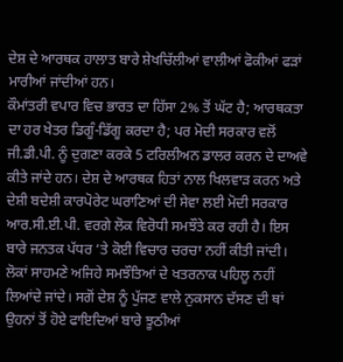ਦੇਸ਼ ਦੇ ਆਰਥਕ ਹਾਲਾਤ ਬਾਰੇ ਸ਼ੇਖਚਿੱਲੀਆਂ ਵਾਲੀਆਂ ਫੋਕੀਆਂ ਫੜਾਂ ਮਾਰੀਆਂ ਜਾਂਦੀਆਂ ਹਨ।
ਕੌਮਾਂਤਰੀ ਵਪਾਰ ਵਿਚ ਭਾਰਤ ਦਾ ਹਿੱਸਾ 2% ਤੋਂ ਘੱਟ ਹੈ; ਆਰਥਕਤਾ ਦਾ ਹਰ ਖੇਤਰ ਡਿਗੂੰ-ਡਿੱਗੂ ਕਰਦਾ ਹੈ; ਪਰ ਮੋਦੀ ਸਰਕਾਰ ਵਲੋਂ ਜੀ.ਡੀ.ਪੀ. ਨੂੰ ਦੁਗਣਾ ਕਰਕੇ 5 ਟਰਿਲੀਅਨ ਡਾਲਰ ਕਰਨ ਦੇ ਦਾਅਵੇ ਕੀਤੇ ਜਾਂਦੇ ਹਨ। ਦੇਸ਼ ਦੇ ਆਰਥਕ ਹਿਤਾਂ ਨਾਲ ਖਿਲਵਾੜ ਕਰਨ ਅਤੇ ਦੇਸ਼ੀ ਬਦੇਸ਼ੀ ਕਾਰਪੋਰੇਟ ਘਰਾਣਿਆਂ ਦੀ ਸੇਵਾ ਲਈ ਮੋਦੀ ਸਰਕਾਰ ਆਰ.ਸੀ.ਈ.ਪੀ. ਵਰਗੇ ਲੋਕ ਵਿਰੋਧੀ ਸਮਝੌਤੇ ਕਰ ਰਹੀ ਹੈ। ਇਸ ਬਾਰੇ ਜਨਤਕ ਪੱਧਰ ‘ਤੇ ਕੋਈ ਵਿਚਾਰ ਚਰਚਾ ਨਹੀਂ ਕੀਤੀ ਜਾਂਦੀ। ਲੋਕਾਂ ਸਾਹਮਣੇ ਅਜਿਹੇ ਸਮਝੌਤਿਆਂ ਦੇ ਖਤਰਨਾਕ ਪਹਿਲੂ ਨਹੀਂ ਲਿਆਂਦੇ ਜਾਂਦੇ। ਸਗੋਂ ਦੇਸ਼ ਨੂੰ ਪੁੱਜਣ ਵਾਲੇ ਨੁਕਸਾਨ ਦੱਸਣ ਦੀ ਥਾਂ ਉਹਨਾਂ ਤੋਂ ਹੋਏ ਫਾਇਦਿਆਂ ਬਾਰੇ ਝੂਠੀਆਂ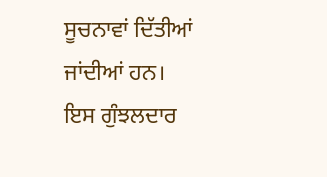ਸੂਚਨਾਵਾਂ ਦਿੱਤੀਆਂ ਜਾਂਦੀਆਂ ਹਨ।
ਇਸ ਗੁੰਝਲਦਾਰ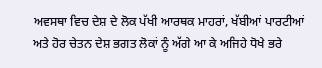ਅਵਸਥਾ ਵਿਚ ਦੇਸ਼ ਦੇ ਲੋਕ ਪੱਖੀ ਆਰਥਕ ਮਾਹਰਾਂ, ਖੱਬੀਆਂ ਪਾਰਟੀਆਂ ਅਤੇ ਹੋਰ ਚੇਤਨ ਦੇਸ਼ ਭਗਤ ਲੋਕਾਂ ਨੂੰ ਅੱਗੇ ਆ ਕੇ ਅਜਿਹੇ ਧੋਖੇ ਭਰੇ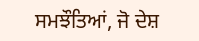ਸਮਝੌਤਿਆਂ, ਜੋ ਦੇਸ਼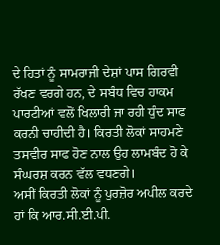ਦੇ ਹਿਤਾਂ ਨੂੰ ਸਾਮਰਾਜੀ ਦੇਸ਼ਾਂ ਪਾਸ ਗਿਰਵੀ ਰੱਖਣ ਵਰਗੇ ਹਨ, ਦੇ ਸਬੰਧ ਵਿਚ ਹਾਕਮ ਪਾਰਟੀਆਂ ਵਲੋਂ ਖਿਲਾਰੀ ਜਾ ਰਹੀ ਧੁੰਦ ਸਾਫ ਕਰਨੀ ਚਾਹੀਦੀ ਹੈ। ਕਿਰਤੀ ਲੋਕਾਂ ਸਾਹਮਣੇ ਤਸਵੀਰ ਸਾਫ ਹੋਣ ਨਾਲ ਉਹ ਲਾਮਬੰਦ ਹੋ ਕੇ ਸੰਘਰਸ਼ ਕਰਨ ਵੱਲ ਵਧਣਗੇ।
ਅਸੀਂ ਕਿਰਤੀ ਲੋਕਾਂ ਨੂੰ ਪੁਰਜ਼ੋਰ ਅਪੀਲ ਕਰਦੇ ਹਾਂ ਕਿ ਆਰ.ਸੀ.ਈ.ਪੀ.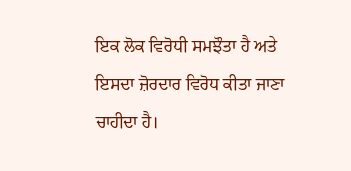ਇਕ ਲੋਕ ਵਿਰੋਧੀ ਸਮਝੌਤਾ ਹੈ ਅਤੇ ਇਸਦਾ ਜ਼ੋਰਦਾਰ ਵਿਰੋਧ ਕੀਤਾ ਜਾਣਾ ਚਾਹੀਦਾ ਹੈ।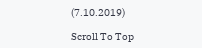(7.10.2019)

Scroll To Top